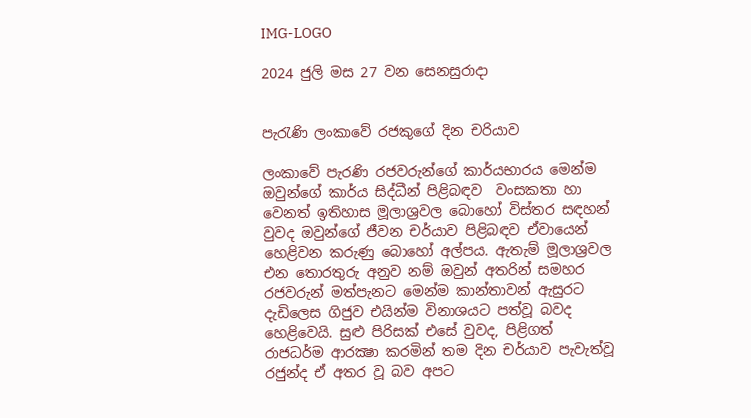IMG-LOGO

2024 ජුලි මස 27 වන සෙනසුරාදා


පැරැණි ලංකාවේ රජකුගේ දින චරියාව

ලංකාවේ පැරණි රජවරුන්ගේ කාර්යභාරය මෙන්ම ඔවුන්ගේ කාර්ය සිද්ධීන් පිළිබඳව  වංසකතා හා වෙනත් ඉතිහාස මූලාශ්‍රවල බොහෝ විස්තර සඳහන් වුවද ඔවුන්ගේ ජීවන චර්යාව පිළිබඳව ඒවායෙන් හෙළිවන කරුණු බොහෝ අල්පය. ඇතැම් මූලාශ්‍රවල එන තොරතුරු අනුව නම් ඔවුන් අතරින් සමහර රජවරුන් මත්පැනට මෙන්ම කාන්තාවන් ඇසුරට දැඩිලෙස ගිජුව එයින්ම විනාශයට පත්වූ බවද හෙළිවෙයි. සුළු පිරිසක් එසේ වුවද, පිළිගත් රාජධර්ම ආරක්‍ෂා කරමින් තම දින චර්යාව පැවැත්වූ රජුන්ද ඒ අතර වූ බව අපට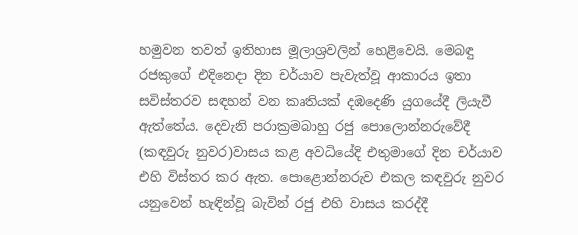හමුවන තවත් ඉතිහාස මූලාශ්‍රවලින් හෙළිවෙයි. මෙබඳු රජකුගේ එදිනෙදා දින චර්යාව පැවැත්වූ ආකාරය ඉතා සවිස්තරව සඳහන් වන කෘතියක් දඹදෙණි යුගයේදී ලියැවී ඇත්තේය. දෙවැනි පරාක්‍රමබාහු රජු පොලොන්නරුවේදී (කඳවුරු නුවර)වාසය කළ අවධියේදි එතුමාගේ දින චර්යාව එහි විස්තර කර ඇත. පොළොන්නරුව එකල කඳවුරු නුවර යනුවෙන් හැඳින්වූ බැවින් රජු එහි වාසය කරද්දී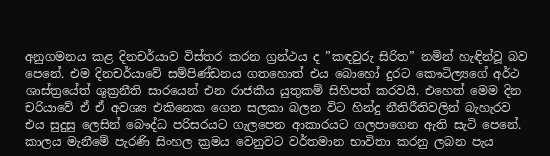අනුගමනය කළ දිනචර්යාව විස්තර කරන ග්‍රන්ථය ද ”කඳවුරු සිරිත” නමින් හැඳින්වූ බව පෙනේ. එම දිනචර්යාවේ සම්පිණ්ඩනය ගතහොත් එය බොහෝ දුරට කෞටිල්‍යගේ අර්ථ ශාස්ත්‍රයේත් ශුක්‍රනීති සාරයෙන් එන රාජකීය යුතුකම් සිහිපත් කරවයි. එහෙත් මෙම දින චරියාවේ ඒ ඒ අවශ්‍ය එකිනෙක ගෙන සලකා බලන විට හින්දු නීතිරීතිවලින් බැහැරව එය සුදුසු ලෙසින් බෞද්ධ පරිසරයට ගැලපෙන ආකාරයට ගලපාගෙන ඇති සැටි පෙනේ. කාලය මැනීමේ පැරණි සිංහල ක්‍රමය වෙනුවට වර්තමාන භාවිතා කරනු ලබන පැය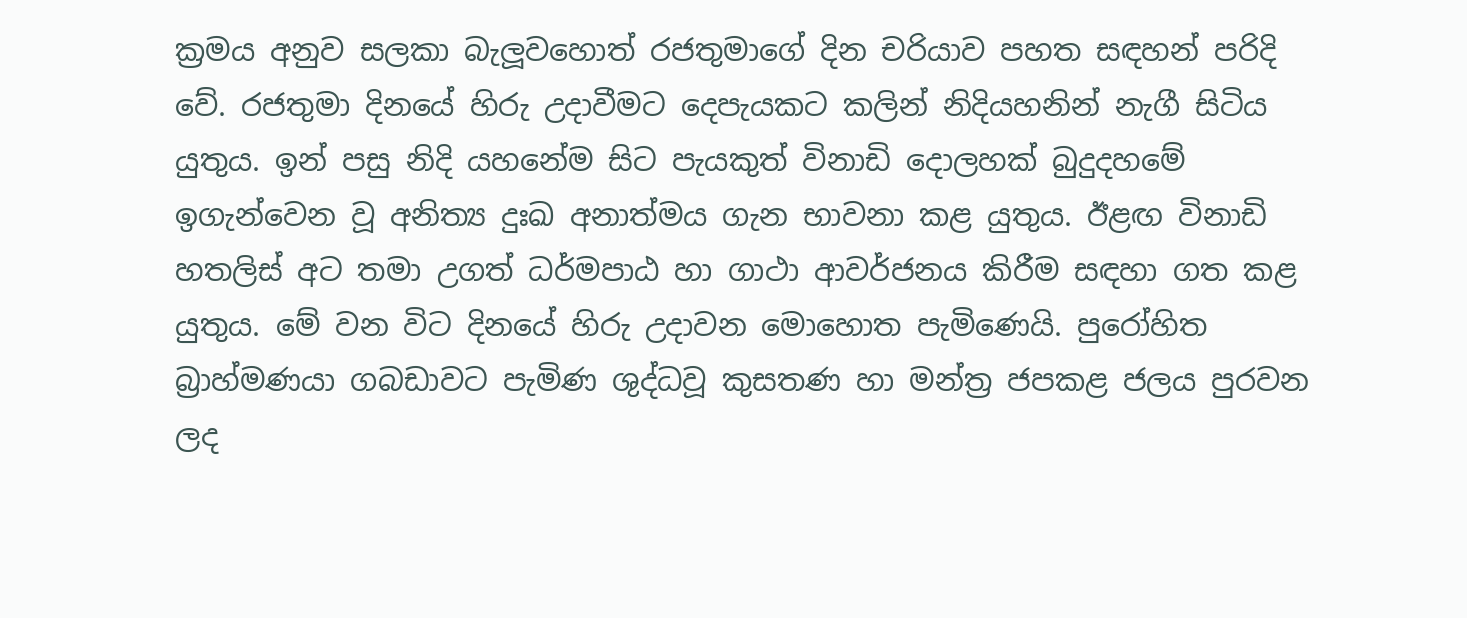ක්‍රමය අනුව සලකා බැලූවහොත් රජතුමාගේ දින චරියාව පහත සඳහන් පරිදි වේ. රජතුමා දිනයේ හිරු උදාවීමට දෙපැයකට කලින් නිදියහනින් නැගී සිටිය යුතුය. ඉන් පසු නිදි යහනේම සිට පැයකුත් විනාඩි දොලහක් බුදුදහමේ ඉගැන්වෙන වූ අනිත්‍ය දුඃඛ අනාත්මය ගැන භාවනා කළ යුතුය. ඊළඟ විනාඩි හතලිස් අට තමා උගත් ධර්මපාඨ හා ගාථා ආවර්ජනය කිරීම සඳහා ගත කළ යුතුය. මේ වන විට දිනයේ හිරු උදාවන මොහොත පැමිණෙයි. පුරෝහිත බ්‍රාහ්මණයා ගබඩාවට පැමිණ ශුද්ධවූ කුසතණ හා මන්ත්‍ර ජපකළ ජලය පුරවන ලද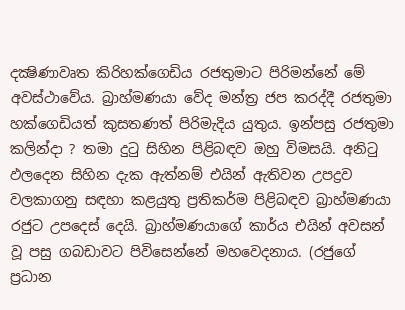දක්‍ෂිණාවෘත කිරිහක්ගෙඩිය රජතුමාට පිරිමන්නේ මේ අවස්ථාවේය. බ්‍රාහ්මණයා වේද මන්ත්‍ර ජප කරද්දී රජතුමා හක්ගෙඩියත් කුසතණත් පිරිමැදිය යුතුය. ඉන්පසු රජතුමා කලින්දා ? තමා දුටු සිහින පිළිබඳව ඔහු විමසයි. අනිටු ඵලදෙන සිහින දැක ඇත්නම් එයින් ඇතිවන උපද්‍රව වලකාගනු සඳහා කළයුතු ප්‍රතිකර්ම පිළිබඳව බ්‍රාහ්මණයා රජුට උපදෙස් දෙයි. බ්‍රාහ්මණයාගේ කාර්ය එයින් අවසන් වූ පසු ගබඩාවට පිවිසෙන්නේ මහවෙදනාය. (රජුගේ ප්‍රධාන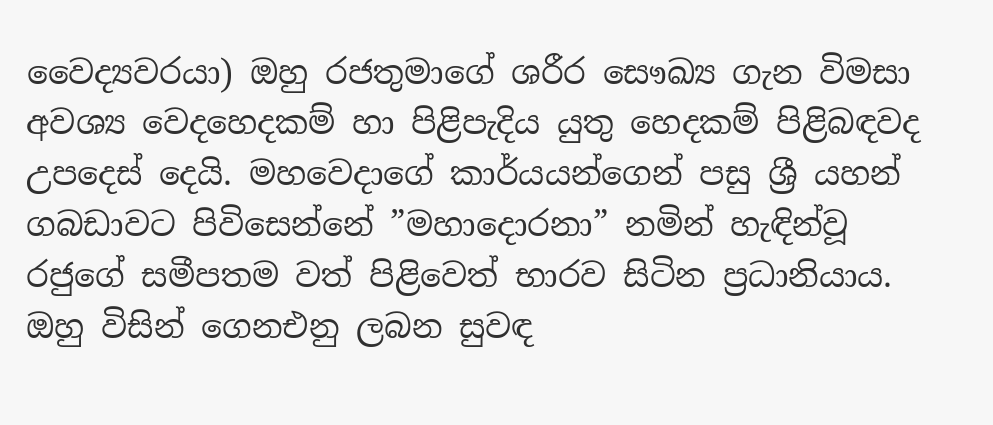වෛද්‍යවරයා) ඔහු රජතුමාගේ ශරීර සෞඛ්‍ය ගැන විමසා අවශ්‍ය වෙදහෙදකම් හා පිළිපැදිය යුතු හෙදකම් පිළිබඳවද උපදෙස් දෙයි. මහවෙදාගේ කාර්යයන්ගෙන් පසු ශ්‍රී යහන් ගබඩාවට පිවිසෙන්නේ ”මහාදොරනා” නමින් හැඳින්වූ රජුගේ සමීපතම වත් පිළිවෙත් භාරව සිටින ප්‍රධානියාය. ඔහු විසින් ගෙනඑනු ලබන සුවඳ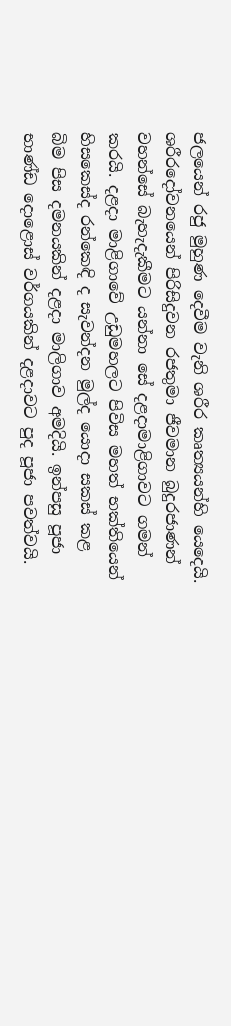ජලයෙන් රජු මුහුණ දෙවීම වැනි ශරීර කෘත්‍යයන්හි යෙදෙයි. ශරීරදෝවනයෙන් පිරිසිදුවන රජතුමා ජීවමාන බුදුරජාණන් වහන්සේ බැහැදැකීමට යන්නා සේ දළදාමාළිගාවට ගමන් කරයි. දළදා මාළිගාවේ උඩුමහලට පිවිස මහත් භක්තියෙන් හිසකෙස්ද රන්කෙඳි ද සැවන්දන මුල්ද යොදා සකස් කළ බිම පිස දමනයකින් දළදා මාලිගාව අමදියි. ඉන්පසු පූජා භාණ්ඩ දොළොස් වර්ගයකින් දළදාවට පුද පූජා පවත්වයි.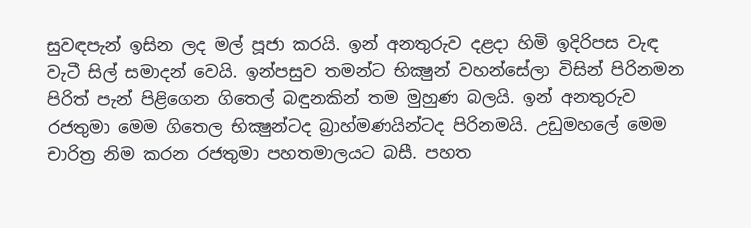සුවඳපැන් ඉසින ලද මල් පූජා කරයි. ඉන් අනතුරුව දළදා හිමි ඉදිරිපස වැඳ වැටී සිල් සමාදන් වෙයි. ඉන්පසුව තමන්ට භික්‍ෂුන් වහන්සේලා විසින් පිරිනමන පිරිත් පැන් පිළිගෙන ගිතෙල් බඳුනකින් තම මුහුණ බලයි. ඉන් අනතුරුව රජතුමා මෙම ගිතෙල භික්‍ෂුන්ටද බ්‍රාහ්මණයින්ටද පිරිනමයි. උඩුමහලේ මෙම චාරිත්‍ර නිම කරන රජතුමා පහතමාලයට බසී. පහත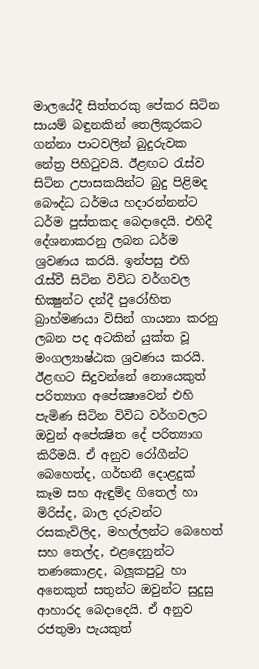මාලයේදී සිත්තරකු පේකර සිටින සායම් බඳුනකින් තෙලිකූරකට ගන්නා පාටවලින් බුදුරුවක නේත්‍ර පිහිටුවයි. ඊළඟට රැස්ව සිටින උපාසකයින්ට බුදු පිළිමද බෞද්ධ ධර්මය හදාරන්නන්ට ධර්ම පුස්තකද බෙදාදෙයි. එහිදී දේශනාකරනු ලබන ධර්ම ශ්‍රවණය කරයි. ඉන්පසු එහි රැස්වී සිටින විවිධ වර්ගවල භික්‍ෂුන්ට දන්දී පුරෝහිත බ්‍රාහ්මණයා විසින් ගායනා කරනු ලබන පද අටකින් යුක්ත වූ මංගල්‍යාෂ්ඨක ශ්‍රවණය කරයි. ඊළඟට සිදුවන්නේ නොයෙකුත් පරිත්‍යාග අපේක්‍ෂාවෙන් එහි පැමිණ සිටින විවිධ වර්ගවලට ඔවුන් අපේක්‍ෂිත දේ පරිත්‍යාග කිරීමයි. ඒ අනුව රෝගීන්ට බෙහෙත්ද, ගර්භනී දොළදුක් කෑම සහ ඇඳුම්ද ගිතෙල් හා මිරිස්ද, බාල දරුවන්ට රසකැවිලිද, මහල්ලන්ට බෙහෙත් සහ තෙල්ද, එළදෙනුන්ට තණකොළද, බලූකපුටු හා අනෙකුත් සතුන්ට ඔවුන්ට සුදුසු ආහාරද බෙදාදෙයි. ඒ අනුව රජතුමා පැයකුත්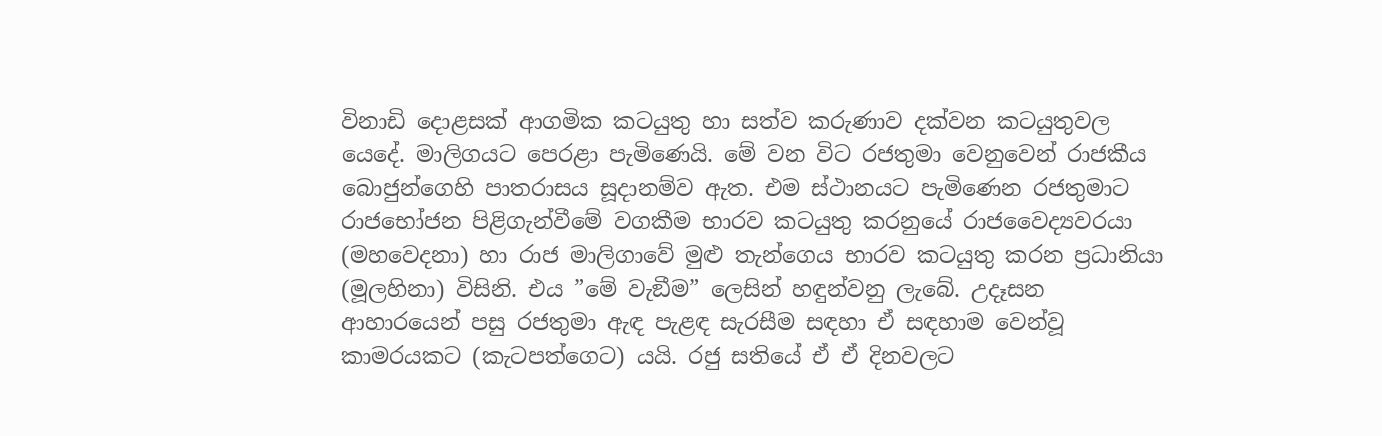විනාඩි දොළසක් ආගමික කටයුතු හා සත්ව කරුණාව දක්වන කටයුතුවල යෙදේ. මාලිගයට පෙරළා පැමිණෙයි. මේ වන විට රජතුමා වෙනුවෙන් රාජකීය බොජුන්ගෙහි පාතරාසය සූදානම්ව ඇත. එම ස්ථානයට පැමිණෙන රජතුමාට රාජභෝජන පිළිගැන්වීමේ වගකීම භාරව කටයුතු කරනුයේ රාජවෛද්‍යවරයා (මහවෙදනා) හා රාජ මාලිගාවේ මුළු තැන්ගෙය භාරව කටයුතු කරන ප්‍රධානියා (මූලහිනා) විසිනි. එය ”මේ වැඞීම” ලෙසින් හඳුන්වනු ලැබේ. උදෑසන ආහාරයෙන් පසු රජතුමා ඇඳ පැළඳ සැරසීම සඳහා ඒ සඳහාම වෙන්වූ කාමරයකට (කැටපත්ගෙට) යයි. රජු සතියේ ඒ ඒ දිනවලට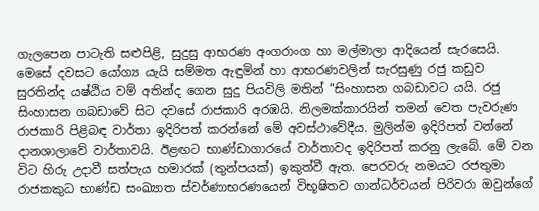ගැලපෙන පාටැති සළුපිළි, සුදුසු ආභරණ අංගරාංග හා මල්මාලා ආදියෙන් සැරසෙයි. මෙසේ දවසට යෝග්‍ය යැයි සම්මත ඇඳුමින් හා ආභරණවලින් සැරසුණු රජු කඩුව සුරතින්ද යෂ්ඨිය වම් අතින්ද ගෙන සුදු පියවිලි මතින් ”සිංහාසන ගබඩාවට යයි. රජු සිංහාසන ගබඩාවේ සිට දවසේ රාජකාරි අරඹයි. නිලමක්කාරයින් තමන් වෙත පැවරුණ රාජකාරි පිළිබඳ වාර්තා ඉදිරිපත් කරන්නේ මේ අවස්ථාවේදීය. මුලින්ම ඉදිරිපත් වන්නේ දානශාලාවේ වාර්තාවයි. ඊළඟට භාණ්ඩාගාරයේ වාර්තාවද ඉදිරිපත් කරනු ලැබේ. මේ වන විට හිරු උදාවී සත්පැය හමාරක් (තුන්පයක්) ඉකුත්වී ඇත. පෙරවරු නමයට රජතුමා රාජකකුධ භාණ්ඩ සංඛ්‍යාත ස්වර්ණාභරණයෙන් විභූෂිතව ගාන්ධර්වයන් පිරිවරා ඔවුන්ගේ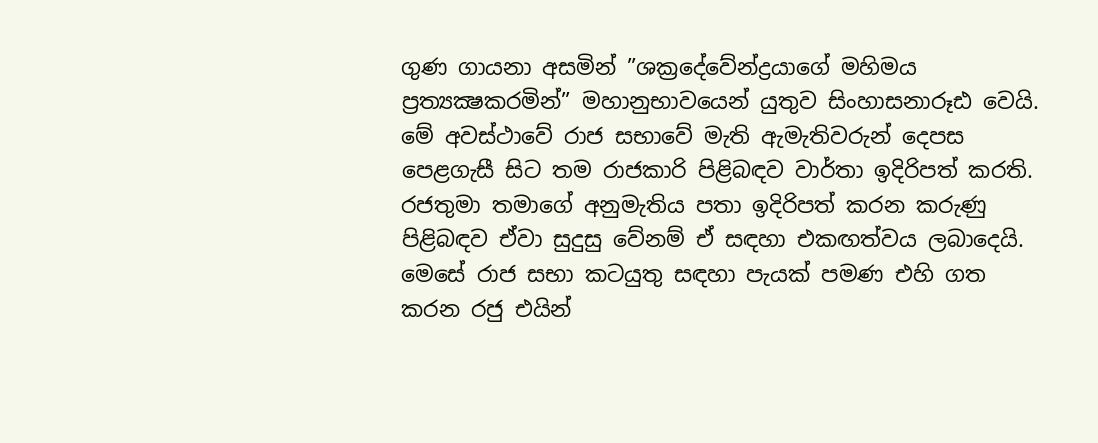ගුණ ගායනා අසමින් ”ශක්‍රදේවේන්ද්‍රයාගේ මහිමය ප්‍රත්‍යක්‍ෂකරමින්” මහානුභාවයෙන් යුතුව සිංහාසනාරූඪ වෙයි. මේ අවස්ථාවේ රාජ සභාවේ මැති ඇමැතිවරුන් දෙපස පෙළගැසී සිට තම රාජකාරි පිළිබඳව වාර්තා ඉදිරිපත් කරති. රජතුමා තමාගේ අනුමැතිය පතා ඉදිරිපත් කරන කරුණු පිළිබඳව ඒවා සුදුසු වේනම් ඒ සඳහා එකඟත්වය ලබාදෙයි. මෙසේ රාජ සභා කටයුතු සඳහා පැයක් පමණ එහි ගත කරන රජු එයින්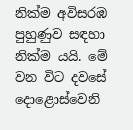නික්ම අවිසරඹ පුහුණුව සඳහා නික්ම යයි. මේ වන විට දවසේ දොළොස්වෙනි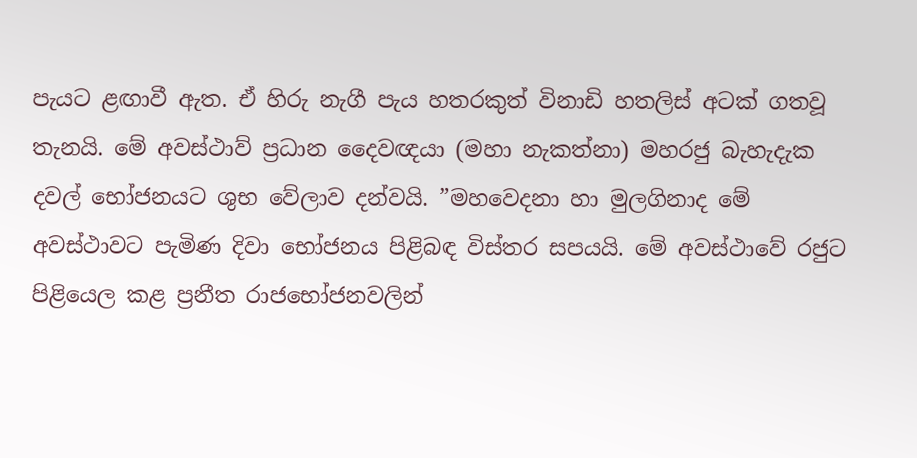පැයට ළඟාවී ඇත. ඒ හිරු නැගී පැය හතරකුත් විනාඩි හතලිස් අටක් ගතවූ තැනයි. මේ අවස්ථාව් ප්‍රධාන දෛවඥයා (මහා නැකත්නා) මහරජු බැහැදැක දවල් භෝජනයට ශුභ වේලාව දන්වයි. ”මහවෙදනා හා මුලගිනාද මේ අවස්ථාවට පැමිණ දිවා භෝජනය පිළිබඳ විස්තර සපයයි. මේ අවස්ථාවේ රජුට පිළියෙල කළ ප්‍රනීත රාජභෝජනවලින්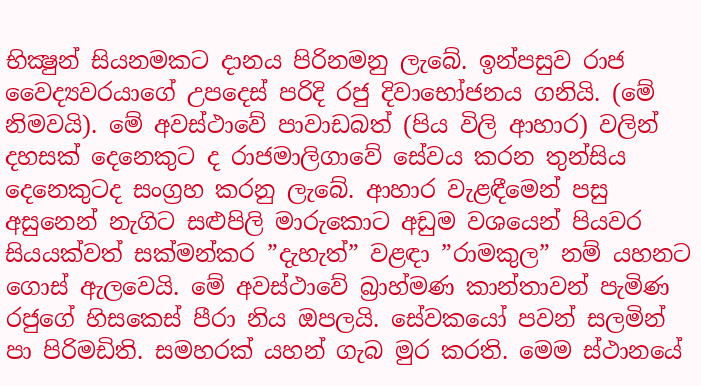භික්‍ෂුන් සියනමකට දානය පිරිනමනු ලැබේ. ඉන්පසුව රාජ වෛද්‍යවරයාගේ උපදෙස් පරිදි රජු දිවාභෝජනය ගනියි. (මේ නිමවයි). මේ අවස්ථාවේ පාවාඩබත් (පිය විලි ආහාර) වලින් දහසක් දෙනෙකුට ද රාජමාලිගාවේ සේවය කරන තුන්සිය දෙනෙකුටද සංග්‍රහ කරනු ලැබේ. ආහාර වැළඳීමෙන් පසු අසුනෙන් නැගිට සළුපිලි මාරුකොට අඩුම වශයෙන් පියවර සියයක්වත් සක්මන්කර ”දැහැත්” වළඳා ”රාමකුල” නම් යහනට ගොස් ඇලවෙයි. මේ අවස්ථාවේ බ්‍රාහ්මණ කාන්තාවන් පැමිණ රජුගේ හිසකෙස් පීරා නිය ඔපලයි. සේවකයෝ පවන් සලමින් පා පිරිමඩිති. සමහරක් යහන් ගැබ මුර කරති. මෙම ස්ථානයේ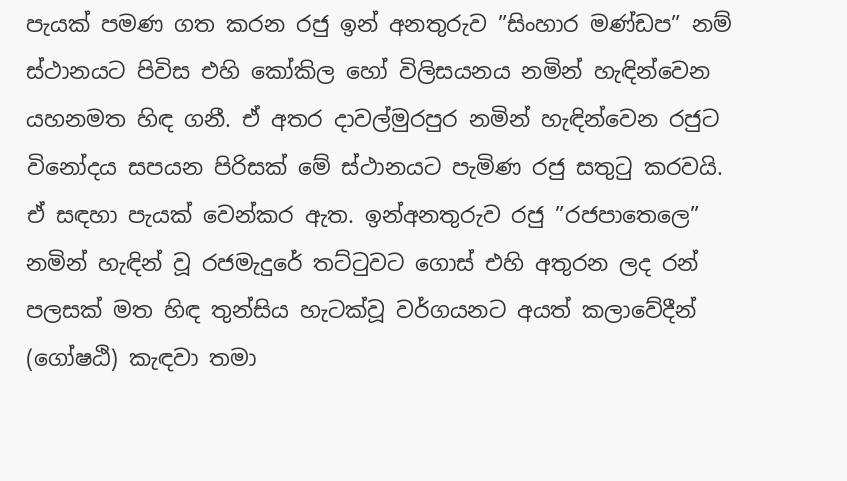පැයක් පමණ ගත කරන රජු ඉන් අනතුරුව ”සිංහාර මණ්ඩප” නම් ස්ථානයට පිවිස එහි කෝකිල හෝ විලිසයනය නමින් හැඳින්වෙන යහනමත හිඳ ගනී. ඒ අතර දාවල්මුරපුර නමින් හැඳින්වෙන රජුට විනෝදය සපයන පිරිසක් මේ ස්ථානයට පැමිණ රජු සතුටු කරවයි. ඒ සඳහා පැයක් වෙන්කර ඇත. ඉන්අනතුරුව රජු ”රජපාතෙලෙ” නමින් හැඳින් වූ රජමැදුරේ තට්ටුවට ගොස් එහි අතුරන ලද රන් පලසක් මත හිඳ තුන්සිය හැටක්වූ වර්ගයනට අයත් කලාවේදීන් (ගෝෂඨි) කැඳවා තමා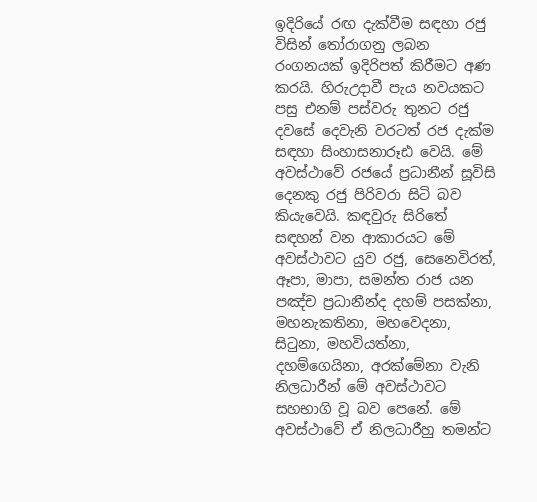ඉදිරියේ රඟ දැක්වීම සඳහා රජු විසින් තෝරාගනු ලබන රංගනයක් ඉදිරිපත් කිරීමට අණ කරයි. හිරුඋදාවී පැය නවයකට පසු එනම් පස්වරු තුනට රජු දවසේ දෙවැනි වරටත් රජ දැක්ම සඳහා සිංහාසනාරූඪ වෙයි. මේ අවස්ථාවේ රජයේ ප්‍රධානීන් සූවිසි දෙනකු රජු පිරිවරා සිටි බව කියැවෙයි. කඳවුරු සිරිතේ සඳහන් වන ආකාරයට මේ අවස්ථාවට යුව රජු, සෙනෙවිරත්, ඈපා, මාපා, සමන්ත රාජ යන පඤ්ච ප්‍රධානීන්ද දහම් පසක්නා, මහනැකතිනා, මහවෙදනා, සිටුනා, මහවියත්නා, දහම්ගෙයිනා, අරක්මේනා වැනි නිලධාරීන් මේ අවස්ථාවට සහභාගි වූ බව පෙනේ. මේ අවස්ථාවේ ඒ නිලධාරීහු තමන්ට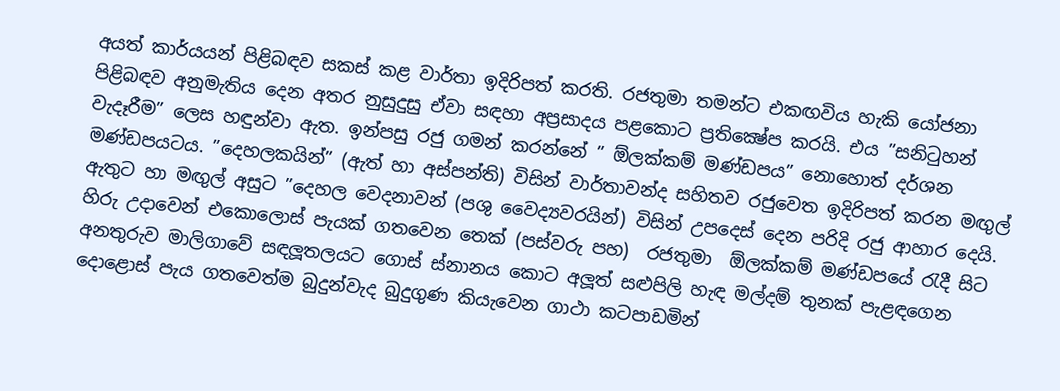අයත් කාර්යයන් පිළිබඳව සකස් කළ වාර්තා ඉදිරිපත් කරති. රජතුමා තමන්ට එකඟවිය හැකි යෝජනා පිළිබඳව අනුමැතිය දෙන අතර නුසුදුසු ඒවා සඳහා අප්‍රසාදය පළකොට ප්‍රතික්‍ෂේප කරයි. එය ”සනිටුහන් වැදෑරීම” ලෙස හඳුන්වා ඇත. ඉන්පසු රජු ගමන් කරන්නේ ” ඕලක්කම් මණ්ඩපය” නොහොත් දර්ශන මණ්ඩපයටය. ”දෙහලකයින්” (ඇත් හා අස්පන්ති) විසින් වාර්තාවන්ද සහිතව රජුවෙත ඉදිරිපත් කරන මඟුල් ඇතුට හා මඟුල් අසුට ”දෙහල වෙදනාවන් (පශු වෛද්‍යවරයින්) විසින් උපදෙස් දෙන පරිදි රජු ආහාර දෙයි. හිරු උදාවෙන් එකොලොස් පැයක් ගතවෙන තෙක් (පස්වරු පහ)  රජතුමා  ඕලක්කම් මණ්ඩපයේ රැදී සිට අනතුරුව මාලිගාවේ සඳලූතලයට ගොස් ස්නානය කොට අලූත් සළුපිලි හැඳ මල්දම් තුනක් පැළඳගෙන දොළොස් පැය ගතවෙත්ම බුදුන්වැද බුදුගුණ කියැවෙන ගාථා කටපාඩමින්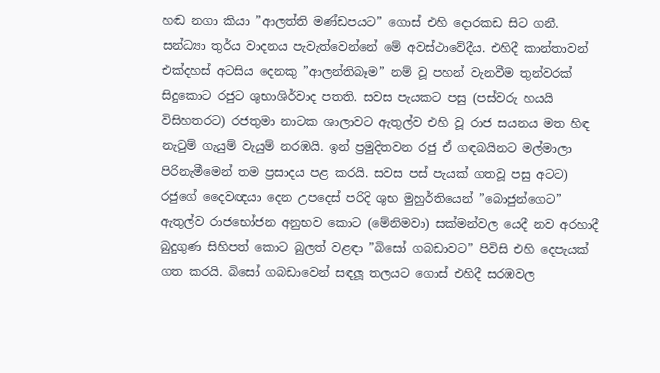හඬ නගා කියා ”ආලත්ති මණ්ඩපයට” ගොස් එහි දොරකඩ සිට ගනී. සන්ධ්‍යා තුර්ය වාදනය පැවැත්වෙන්නේ මේ අවස්ථාවේදීය. එහිදී කාන්තාවන් එක්දහස් අටසිය දෙනකු ”ආලන්තිබෑම” නම් වූ පහන් වැනවීම තුන්වරක් සිදුකොට රජුට ශුභාශිර්වාද පතති. සවස පැයකට පසු (පස්වරු හයයි විසිහතරට) රජතුමා නාටක ශාලාවට ඇතුල්ව එහි වූ රාජ සයනය මත හිඳ නැටුම් ගැයුම් වැයුම් නරඹයි. ඉන් ප්‍රමුදිතවන රජු ඒ ගඳබයිනට මල්මාලා පිරිනැමීමෙන් තම ප්‍රසාදය පළ කරයි. සවස පස් පැයක් ගතවූ පසු අටට)  රජුගේ දෛවඥයා දෙන උපදෙස් පරිදි ශුභ මුහුර්තියෙන් ”බොජුන්ගෙට” ඇතුල්ව රාජභෝජන අනුභව කොට (මේනිමවා) සක්මන්වල යෙදී නව අරහාදී බුදුගුණ සිහිපත් කොට බුලත් වළඳා ”බිසෝ ගබඩාවට” පිවිසි එහි දෙපැයක් ගත කරයි. බිසෝ ගබඩාවෙන් සඳලූ තලයට ගොස් එහිදී සරඹවල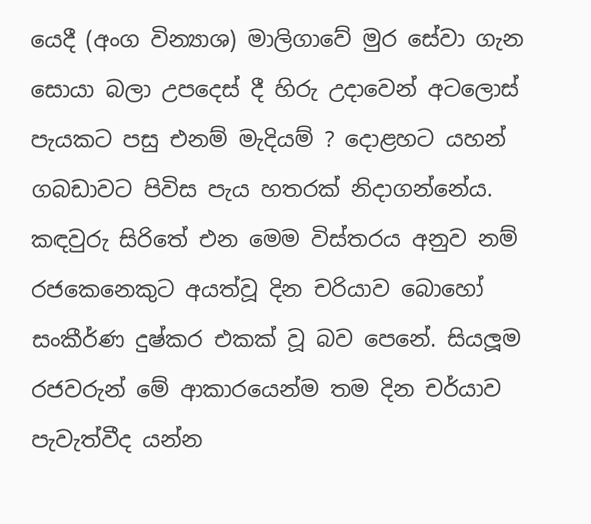යෙදී (අංග වින්‍යාශ) මාලිගාවේ මුර සේවා ගැන සොයා බලා උපදෙස් දී හිරු උදාවෙන් අටලොස් පැයකට පසු එනම් මැදියම් ? දොළහට යහන් ගබඩාවට පිවිස පැය හතරක් නිදාගන්නේය. කඳවුරු සිරිතේ එන මෙම විස්තරය අනුව නම් රජකෙනෙකුට අයත්වූ දින චරියාව බොහෝ සංකීර්ණ දුෂ්කර එකක් වූ බව පෙනේ. සියලූම රජවරුන් මේ ආකාරයෙන්ම තම දින චර්යාව පැවැත්වීද යන්න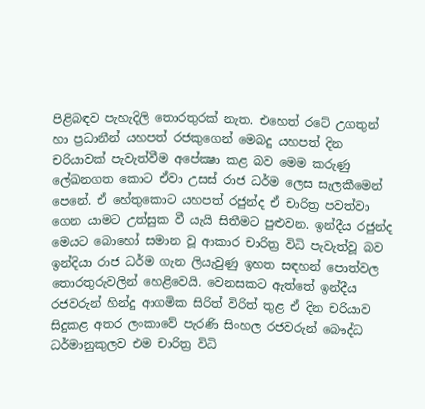පිළිබඳව පැහැදිලි තොරතුරක් නැත. එහෙත් රටේ උගතුන් හා ප්‍රධානීන් යහපත් රජකුගෙන් මෙබදු යහපත් දින චරියාවක් පැවැත්වීම අපේක්‍ෂා කළ බව මෙම කරුණු ලේඛනගත කොට ඒවා උසස් රාජ ධර්ම ලෙස සැලකීමෙන් පෙනේ. ඒ හේතුකොට යහපත් රජුන්ද ඒ චාරිත්‍ර පවත්වා ගෙන යාමට උත්සුක වී යැයි සිතීමට පුළුවන. ඉන්දීය රජුන්ද මෙයට බොහෝ සමාන වූ ආකාර චාරිත්‍ර විධි පැවැත්වූ බව ඉන්දියා රාජ ධර්ම ගැන ලියැවුණු ඉහත සඳහන් පොත්වල තොරතුරුවලින් හෙළිවෙයි. වෙනසකට ඇත්තේ ඉන්දීය රජවරුන් හින්දු ආගමික සිරිත් විරිත් තුළ ඒ දින චරියාව සිදුකළ අතර ලංකාවේ පැරණි සිංහල රජවරුන් බෞද්ධ ධර්මානුකුලව එම චාරිත්‍ර විධි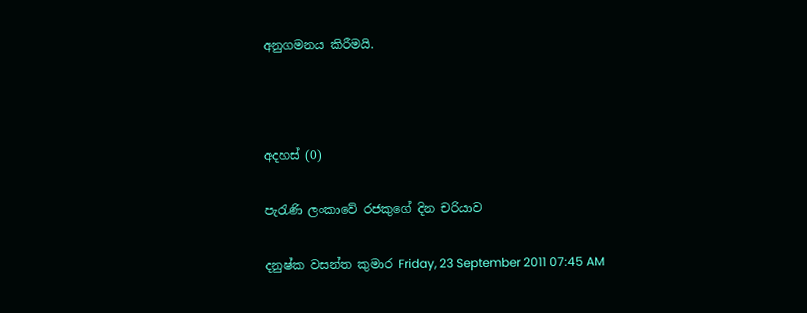අනුගමනය කිරීමයි.



අදහස් (0)

පැරැණි ලංකාවේ රජකුගේ දින චරියාව

දනුෂ්ක වසන්ත කුමාර Friday, 23 September 2011 07:45 AM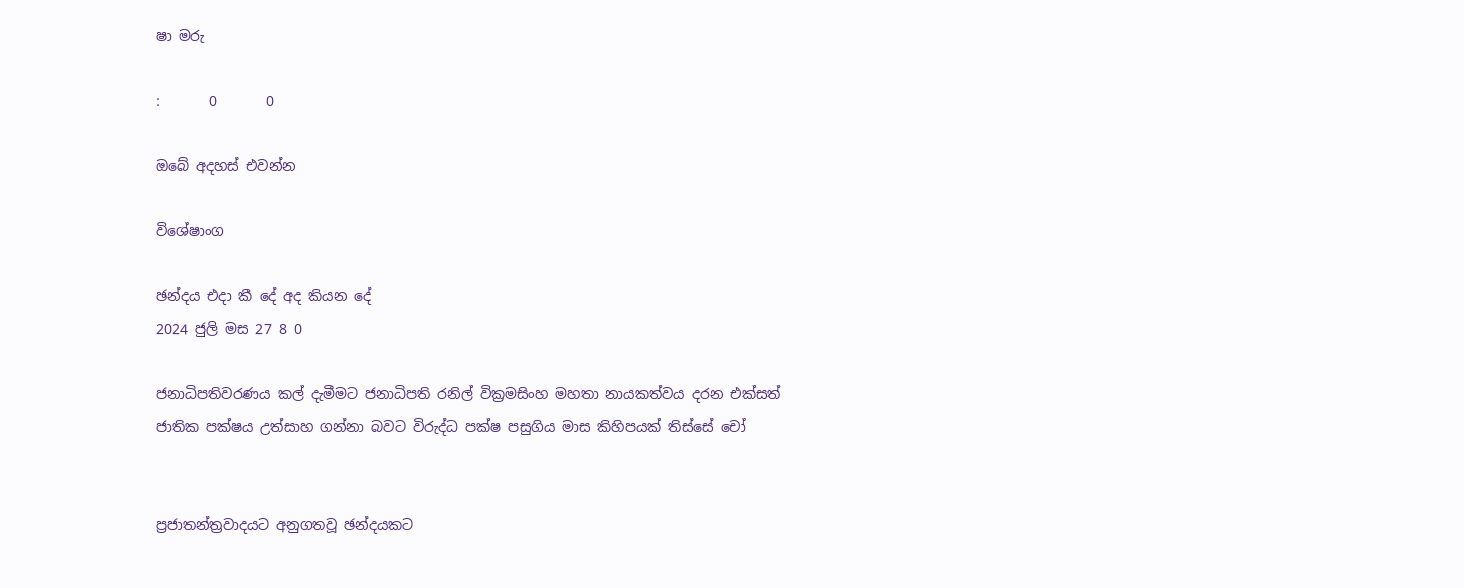ෂා මරු

:       0       0

ඔබේ අදහස් එවන්න

විශේෂාංග

ඡන්දය එදා කී දේ අද කියන දේ
2024 ජුලි මස 27 8 0

ජනාධිපතිවරණය කල් දැමීමට ජනාධිපති රනිල් වික්‍රමසිංහ මහතා නායකත්වය දරන එක්සත් ජාතික පක්ෂය උත්සාහ ගන්නා බවට විරුද්ධ පක්ෂ පසුගිය මාස කිහිපයක් තිස්සේ චෝ


ප්‍රජාතන්ත්‍රවාදයට අනුගතවූ ඡන්දයකට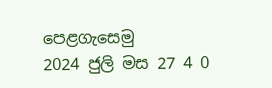පෙළගැසෙමු
2024 ජුලි මස 27 4 0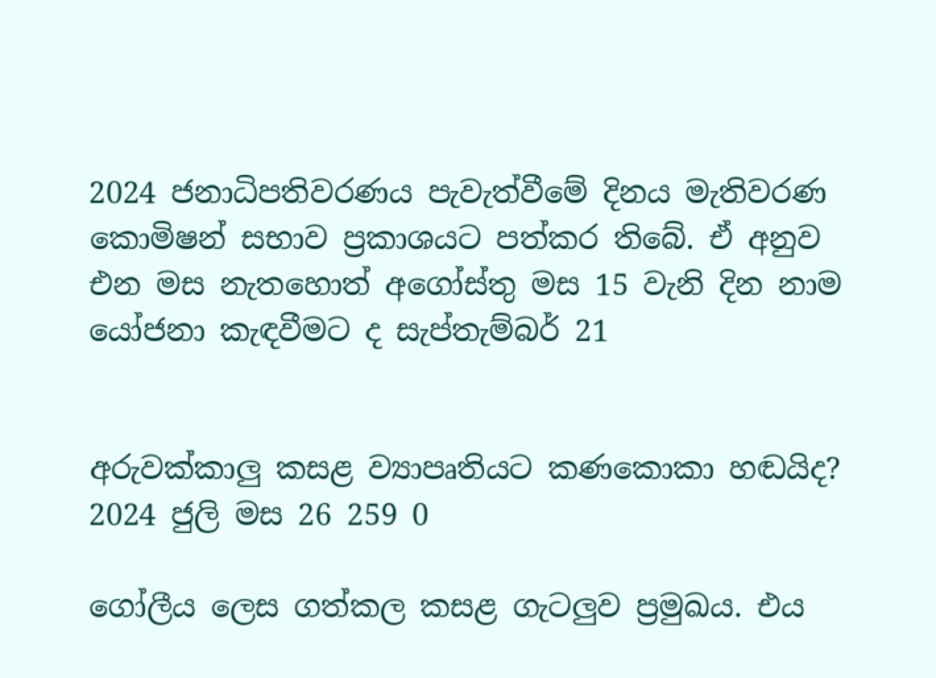2024 ජනාධිපතිවරණය පැවැත්වීමේ දිනය මැතිවරණ කොමිෂන් සභාව ප්‍රකාශයට පත්කර තිබේ. ඒ අනුව එන මස නැතහොත් අගෝස්තු මස 15 වැනි දින නාම යෝජනා කැඳවීමට ද සැප්තැම්බර් 21


අරුවක්කාලු කසළ ව්‍යාපෘතියට කණකොකා හඬයිද?
2024 ජුලි මස 26 259 0

ගෝලීය ලෙස ගත්කල කසළ ගැටලු‍ව ප්‍රමුඛය. එය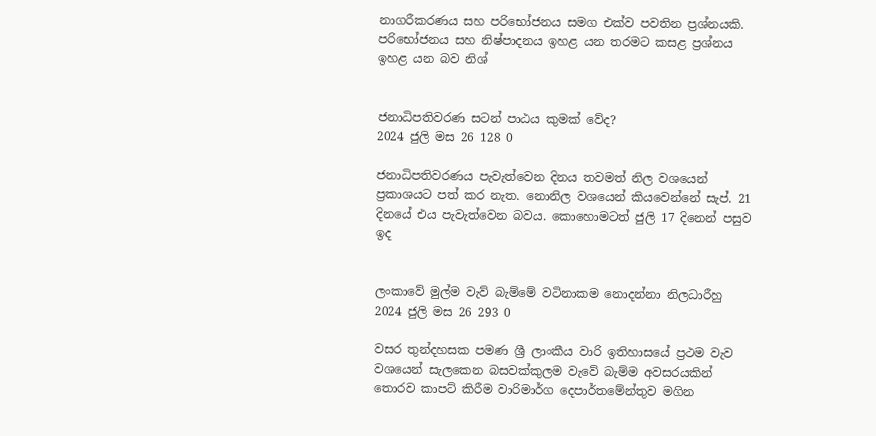නාගරීකරණය සහ පරිභෝජනය සමග එක්ව පවතින ප්‍රශ්නයකි. පරිභෝජනය සහ නිෂ්පාදනය ඉහළ යන තරමට කසළ ප්‍රශ්නය ඉහළ යන බව නිශ්


ජනාධිපතිවරණ සටන් පාඨය කුමක් වේද?
2024 ජුලි මස 26 128 0

ජනාධිපතිවරණය පැවැත්වෙන දිනය තවමත් නිල වශයෙන් ප්‍රකාශයට පත් කර නැත. නොනිල වශයෙන් කියවෙන්නේ සැප්. 21 දිනයේ එය පැවැත්වෙන බවය. කොහොමටත් ජුලි 17 දිනෙන් පසුව ඉද


ලංකාවේ මුල්ම වැව් බැම්මේ වටිනාකම නොදන්නා නිලධාරීහු
2024 ජුලි මස 26 293 0

වසර තුන්දහසක පමණ ශ්‍රී ලාංකීය වාරි ඉතිහාසයේ ප්‍රථම වැව වශයෙන් සැලකෙන බසවක්කුලම වැවේ බැම්ම අවසරයකින් තොරව කාපට් කිරීම වාරිමාර්ග දෙපාර්තමේන්තුව මගින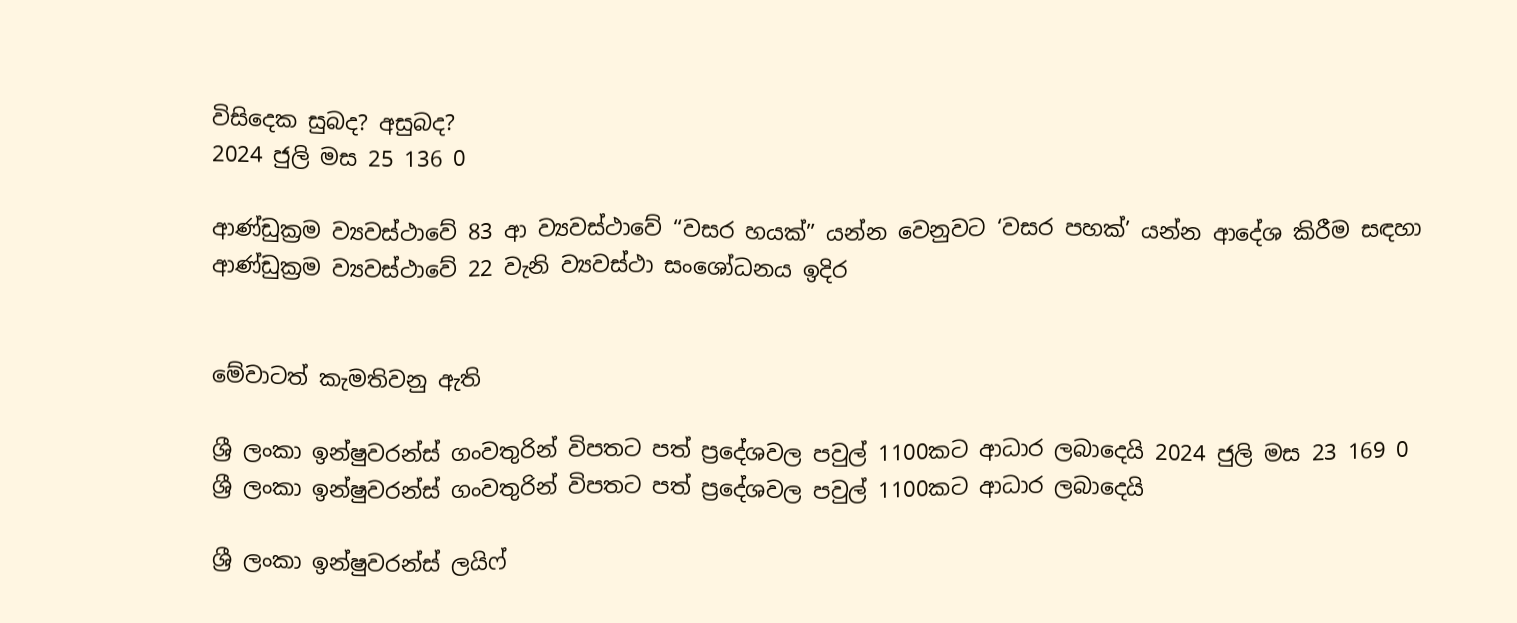විසිදෙක සුබද? අසුබද?
2024 ජුලි මස 25 136 0

ආණ්ඩුක්‍රම ව්‍යවස්ථාවේ 83 ආ ව්‍යවස්ථාවේ “වසර හයක්” යන්න වෙනුවට ‘වසර පහක්’ යන්න ආදේශ කිරීම සඳහා ආණ්ඩුක්‍රම ව්‍යවස්ථාවේ 22 වැනි ව්‍යවස්ථා සංශෝධනය ඉදිර


මේවාටත් කැමතිවනු ඇති

ශ්‍රී ලංකා ඉන්ෂුවරන්ස් ගංවතුරින් විපතට පත් ප්‍රදේශවල පවුල් 1100කට ආධාර ලබාදෙයි 2024 ජුලි මස 23 169 0
ශ්‍රී ලංකා ඉන්ෂුවරන්ස් ගංවතුරින් විපතට පත් ප්‍රදේශවල පවුල් 1100කට ආධාර ලබාදෙයි

ශ්‍රී ලංකා ඉන්ෂුවරන්ස් ලයිෆ්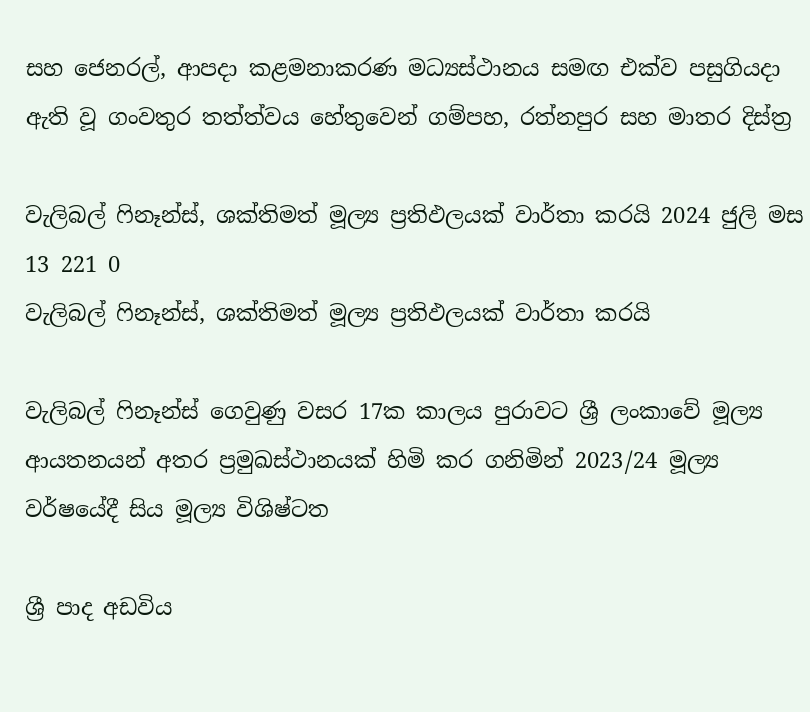සහ ජෙනරල්, ආපදා කළමනාකරණ මධ්‍යස්ථානය සමඟ එක්ව පසුගියදා ඇති වූ ගංවතුර තත්ත්වය හේතුවෙන් ගම්පහ, රත්නපුර සහ මාතර දිස්ත්‍ර

වැලිබල් ෆිනෑන්ස්, ශක්තිමත් මූල්‍ය ප්‍රතිඵලයක් වාර්තා කරයි 2024 ජුලි මස 13 221 0
වැලිබල් ෆිනෑන්ස්, ශක්තිමත් මූල්‍ය ප්‍රතිඵලයක් වාර්තා කරයි

වැලිබල් ෆිනෑන්ස් ගෙවුණු වසර 17ක කාලය පුරාවට ශ්‍රී ලංකාවේ මූල්‍ය ආයතනයන් අතර ප්‍රමුඛස්ථානයක් හිමි කර ගනිමින් 2023/24 මූල්‍ය වර්ෂයේදී සිය මූල්‍ය විශිෂ්ටත

ශ්‍රී පාද අඩවිය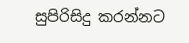සුපිරිසිදු කරන්නට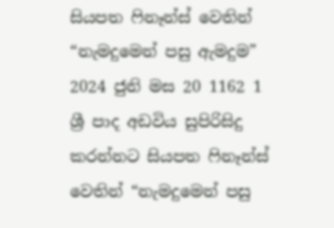සියපත ෆිනෑන්ස් වෙතින් “නැමදුමෙන් පසු ඇමදුම” 2024 ජුනි මස 20 1162 1
ශ්‍රී පාද අඩවිය සුපිරිසිදු කරන්නට සියපත ෆිනෑන්ස් වෙතින් “නැමදුමෙන් පසු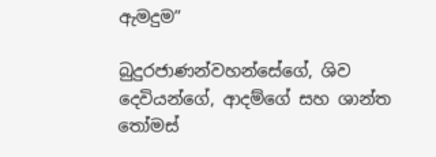ඇමදුම”

බුදුරජාණන්වහන්සේගේ, ශිව දෙවියන්ගේ, ආදම්ගේ සහ ශාන්ත තෝමස්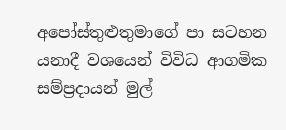අපෝස්තුළුතුමාගේ පා සටහන යනාදී වශයෙන් විවිධ ආගමික සම්ප්‍රදායන් මුල්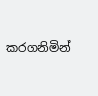කරගනිමින්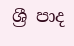ශ්‍රී පාද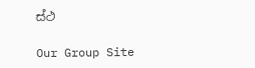ස්ථ

Our Group Site